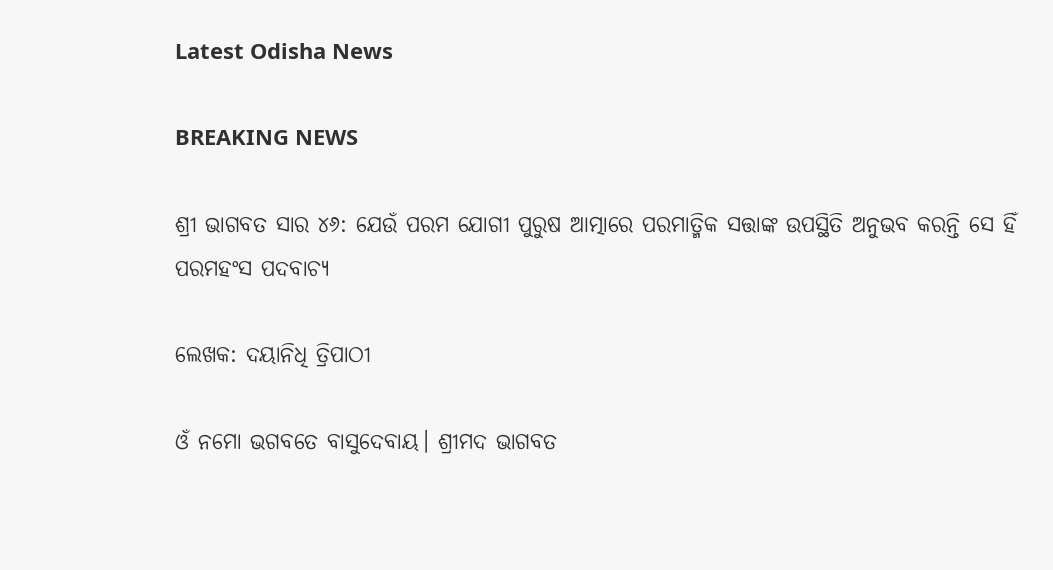Latest Odisha News

BREAKING NEWS

ଶ୍ରୀ ଭାଗବତ ସାର ୪୬: ଯେଉଁ ପରମ ଯୋଗୀ ପୁରୁଷ ଆତ୍ମାରେ ପରମାତ୍ମିକ ସତ୍ତାଙ୍କ ଉପସ୍ଥିତି ଅନୁଭବ କରନ୍ତି ସେ ହିଁ ପରମହଂସ ପଦବାଚ୍ୟ

ଲେଖକ: ଦୟାନିଧି ତ୍ରିପାଠୀ

ଓଁ ନମୋ ଭଗବତେ ବାସୁଦେବାୟ। ଶ୍ରୀମଦ ଭାଗବତ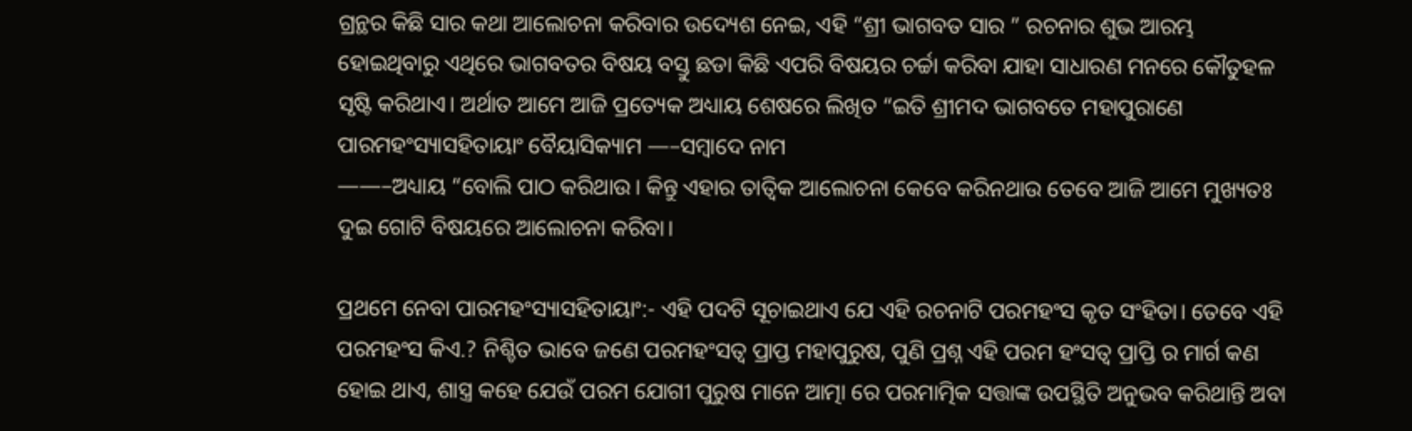ଗ୍ରନ୍ଥର କିଛି ସାର କଥା ଆଲୋଚନା କରିବାର ଉଦ୍ୟେଶ ନେଇ, ଏହି “ଶ୍ରୀ ଭାଗବତ ସାର ” ରଚନାର ଶୁଭ ଆରମ୍ଭ ହୋଇଥିବାରୁ ଏଥିରେ ଭାଗବତର ବିଷୟ ବସ୍ତୁ ଛଡା କିଛି ଏପରି ବିଷୟର ଚର୍ଚ୍ଚା କରିବା ଯାହା ସାଧାରଣ ମନରେ କୌତୁହଳ ସୃଷ୍ଟି କରିଥାଏ। ଅର୍ଥାତ ଆମେ ଆଜି ପ୍ରତ୍ୟେକ ଅଧ୍ୟାୟ ଶେଷରେ ଲିଖିତ “ଇତି ଶ୍ରୀମଦ ଭାଗବତେ ମହାପୁରାଣେ ପାରମହଂସ୍ୟାସହିତାୟାଂ ବୈୟାସିକ୍ୟାମ —–ସମ୍ବାଦେ ନାମ
——–ଅଧ୍ୟାୟ “ବୋଲି ପାଠ କରିଥାଉ। କିନ୍ତୁ ଏହାର ତାତ୍ୱିକ ଆଲୋଚନା କେବେ କରିନଥାଉ ତେବେ ଆଜି ଆମେ ମୁଖ୍ୟତଃ ଦୁଇ ଗୋଟି ବିଷୟରେ ଆଲୋଚନା କରିବା।

ପ୍ରଥମେ ନେବା ପାରମହଂସ୍ୟାସହିତାୟାଂ:- ଏହି ପଦଟି ସୂଚାଇଥାଏ ଯେ ଏହି ରଚନାଟି ପରମହଂସ କୃତ ସଂହିତା। ତେବେ ଏହି ପରମହଂସ କିଏ.? ନିଶ୍ଚିତ ଭାବେ ଜଣେ ପରମହଂସତ୍ବ ପ୍ରାପ୍ତ ମହାପୁରୁଷ, ପୁଣି ପ୍ରଶ୍ନ ଏହି ପରମ ହଂସତ୍ବ ପ୍ରାପ୍ତି ର ମାର୍ଗ କଣ ହୋଇ ଥାଏ, ଶାସ୍ତ୍ର କହେ ଯେଉଁ ପରମ ଯୋଗୀ ପୁରୁଷ ମାନେ ଆତ୍ମା ରେ ପରମାତ୍ମିକ ସତ୍ତାଙ୍କ ଉପସ୍ଥିତି ଅନୁଭବ କରିଥାନ୍ତି ଅବା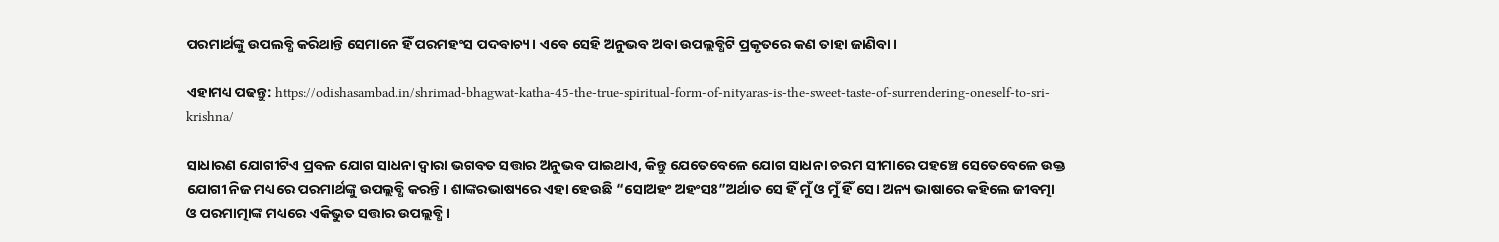ପରମାର୍ଥଙ୍କୁ ଉପଲବ୍ଧି କରିଥାନ୍ତି ସେମାନେ ହିଁ ପରମହଂସ ପଦବାଚ୍ୟ। ଏଵେ ସେହି ଅନୁଭବ ଅବା ଉପଲ୍ଲବ୍ଧିଟି ପ୍ରକୃତରେ କଣ ତାହା ଜାଣିବା।

ଏହାମଧ୍ୟ ପଢନ୍ତୁ: https://odishasambad.in/shrimad-bhagwat-katha-45-the-true-spiritual-form-of-nityaras-is-the-sweet-taste-of-surrendering-oneself-to-sri-krishna/

ସାଧାରଣ ଯୋଗୀଟିଏ ପ୍ରବଳ ଯୋଗ ସାଧନା ଦ୍ୱାରା ଭଗବତ ସତ୍ତାର ଅନୁଭବ ପାଇଥାଏ, କିନ୍ତୁ ଯେତେବେଳେ ଯୋଗ ସାଧନା ଚରମ ସୀମାରେ ପହଞ୍ଚେ ସେତେବେଳେ ଉକ୍ତ ଯୋଗୀ ନିଜ ମଧ୍ୟରେ ପରମାର୍ଥଙ୍କୁ ଉପଲ୍ଲବ୍ଧି କରନ୍ତି। ଶାଙ୍କରଭାଷ୍ୟରେ ଏହା ହେଉଛି “ସୋଅହଂ ଅହଂସଃ”ଅର୍ଥାତ ସେ ହିଁ ମୁଁ ଓ ମୁଁ ହିଁ ସେ। ଅନ୍ୟ ଭାଷାରେ କହିଲେ ଜୀବତ୍ମା ଓ ପରମାତ୍ମାଙ୍କ ମଧ୍ୟରେ ଏକିଭୁତ ସତ୍ତାର ଉପଲ୍ଲବ୍ଧି।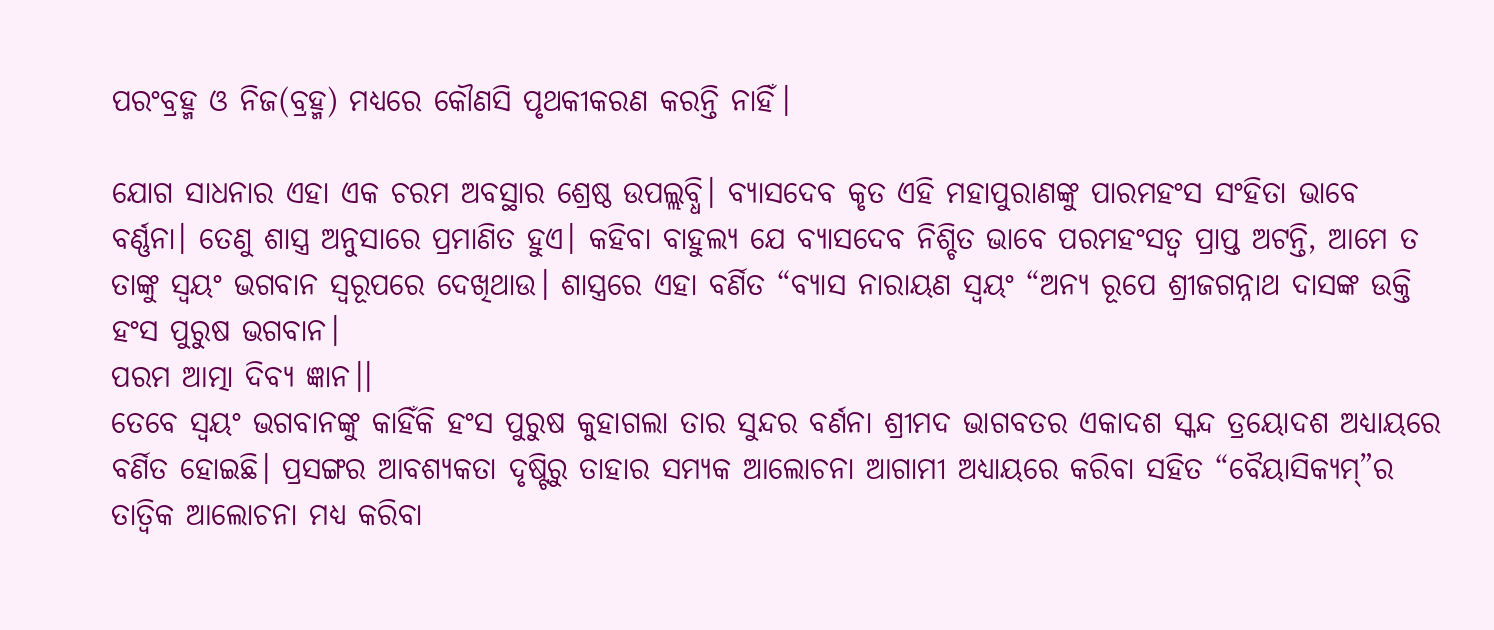ପରଂବ୍ରହ୍ମ ଓ ନିଜ(ବ୍ରହ୍ମ) ମଧ୍ୟରେ କୌଣସି ପୃଥକୀକରଣ କରନ୍ତି ନାହିଁ।

ଯୋଗ ସାଧନାର ଏହା ଏକ ଚରମ ଅବସ୍ଥାର ଶ୍ରେଷ୍ଠ ଉପଲ୍ଲବ୍ଧି। ବ୍ୟାସଦେବ କୃତ ଏହି ମହାପୁରାଣଙ୍କୁ ପାରମହଂସ ସଂହିତା ଭାବେ ବର୍ଣ୍ଣନା। ତେଣୁ ଶାସ୍ତ୍ର ଅନୁସାରେ ପ୍ରମାଣିତ ହୁଏ। କହିବା ବାହୁଲ୍ୟ ଯେ ବ୍ୟାସଦେବ ନିଶ୍ଚିତ ଭାବେ ପରମହଂସତ୍ବ ପ୍ରାପ୍ତ ଅଟନ୍ତି, ଆମେ ତ ତାଙ୍କୁ ସ୍ୱୟଂ ଭଗବାନ ସ୍ୱରୂପରେ ଦେଖିଥାଉ। ଶାସ୍ତ୍ରରେ ଏହା ବର୍ଣିତ “ବ୍ୟାସ ନାରାୟଣ ସ୍ୱୟଂ “ଅନ୍ୟ ରୂପେ ଶ୍ରୀଜଗନ୍ନାଥ ଦାସଙ୍କ ଉକ୍ତି
ହଂସ ପୁରୁଷ ଭଗବାନ।
ପରମ ଆତ୍ମା ଦିବ୍ୟ ଜ୍ଞାନ।।
ତେବେ ସ୍ୱୟଂ ଭଗବାନଙ୍କୁ କାହିଁକି ହଂସ ପୁରୁଷ କୁହାଗଲା ତାର ସୁନ୍ଦର ବର୍ଣନା ଶ୍ରୀମଦ ଭାଗବତର ଏକାଦଶ ସ୍କନ୍ଦ ତ୍ରୟୋଦଶ ଅଧ୍ୟାୟରେ ବର୍ଣିତ ହୋଇଛି। ପ୍ରସଙ୍ଗର ଆବଶ୍ୟକତା ଦୃଷ୍ଟିରୁ ତାହାର ସମ୍ୟକ ଆଲୋଚନା ଆଗାମୀ ଅଧ୍ୟାୟରେ କରିବା ସହିତ “ବୈୟାସିକ୍ୟମ୍”ର ତାତ୍ୱିକ ଆଲୋଚନା ମଧ୍ୟ କରିବା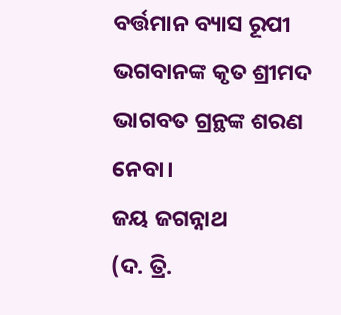ବର୍ତ୍ତମାନ ବ୍ୟାସ ରୂପୀ ଭଗବାନଙ୍କ କୃତ ଶ୍ରୀମଦ ଭାଗବତ ଗ୍ରନ୍ଥଙ୍କ ଶରଣ ନେବା।
ଜୟ ଜଗନ୍ନାଥ
(ଦ. ତ୍ରି.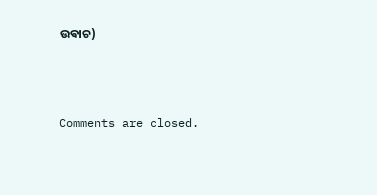ଉଵାଚ)



Comments are closed.